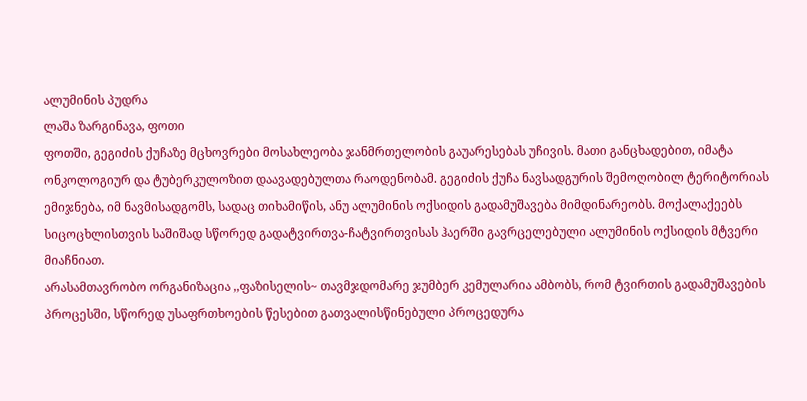ალუმინის პუდრა
ლაშა ზარგინავა, ფოთი
ფოთში, გეგიძის ქუჩაზე მცხოვრები მოსახლეობა ჯანმრთელობის გაუარესებას უჩივის. მათი განცხადებით, იმატა ონკოლოგიურ და ტუბერკულოზით დაავადებულთა რაოდენობამ. გეგიძის ქუჩა ნავსადგურის შემოღობილ ტერიტორიას ემიჯნება, იმ ნავმისადგომს, სადაც თიხამიწის, ანუ ალუმინის ოქსიდის გადამუშავება მიმდინარეობს. მოქალაქეებს სიცოცხლისთვის საშიშად სწორედ გადატვირთვა-ჩატვირთვისას ჰაერში გავრცელებული ალუმინის ოქსიდის მტვერი მიაჩნიათ.
არასამთავრობო ორგანიზაცია ,,ფაზისელის~ თავმჯდომარე ჯუმბერ კემულარია ამბობს, რომ ტვირთის გადამუშავების პროცესში, სწორედ უსაფრთხოების წესებით გათვალისწინებული პროცედურა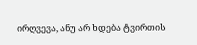ირღვევა, ანუ არ ხდება ტვირთის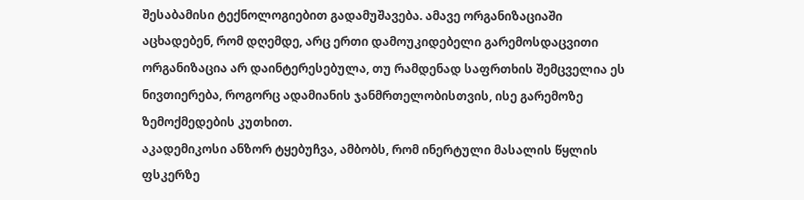შესაბამისი ტექნოლოგიებით გადამუშავება. ამავე ორგანიზაციაში აცხადებენ, რომ დღემდე, არც ერთი დამოუკიდებელი გარემოსდაცვითი ორგანიზაცია არ დაინტერესებულა, თუ რამდენად საფრთხის შემცველია ეს ნივთიერება, როგორც ადამიანის ჯანმრთელობისთვის, ისე გარემოზე ზემოქმედების კუთხით.
აკადემიკოსი ანზორ ტყებუჩვა, ამბობს, რომ ინერტული მასალის წყლის ფსკერზე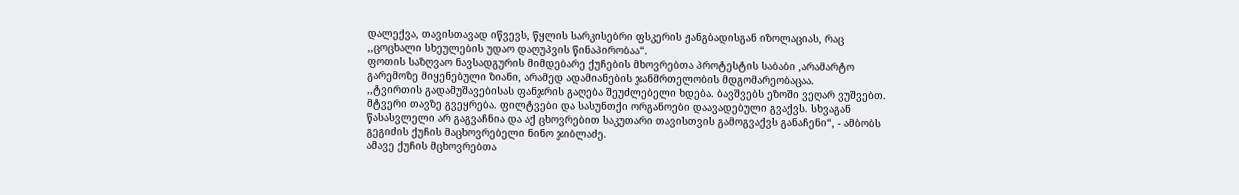დალექვა, თავისთავად იწვევს, წყლის სარკისებრი ფსკერის ჟანგბადისგან იზოლაციას, რაც ,,ცოცხალი სხეულების უდაო დაღუპვის წინაპირობაა“.
ფოთის საზღვაო ნავსადგურის მიმდებარე ქუჩების მხოვრებთა პროტესტის საბაბი ,არამარტო გარემოზე მიყენებული ზიანი, არამედ ადამიანების ჯანმრთელობის მდგომარეობაცაა.
,,ტვირთის გადამუშავებისას ფანჯრის გაღება შეუძლებელი ხდება. ბავშვებს ეზოში ვეღარ ვუშვებთ. მტვერი თავზე გვეყრება. ფილტვები და სასუნთქი ორგანოები დაავადებული გვაქვს. სხვაგან წასასვლელი არ გაგვაჩნია და აქ ცხოვრებით საკუთარი თავისთვის გამოგვაქვს განაჩენი“, - ამბობს გეგიძის ქუჩის მაცხოვრებელი ნინო ჯიბლაძე.
ამავე ქუჩის მცხოვრებთა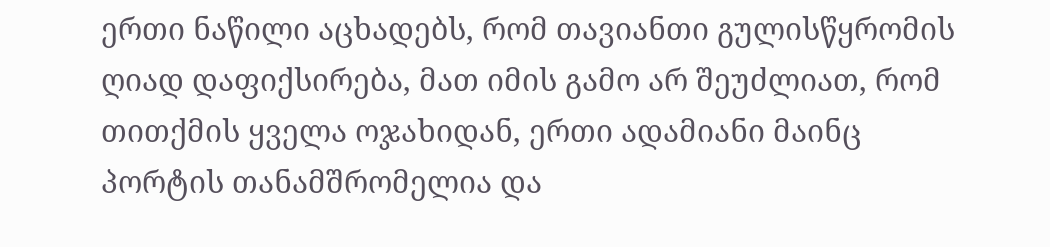ერთი ნაწილი აცხადებს, რომ თავიანთი გულისწყრომის ღიად დაფიქსირება, მათ იმის გამო არ შეუძლიათ, რომ თითქმის ყველა ოჯახიდან, ერთი ადამიანი მაინც პორტის თანამშრომელია და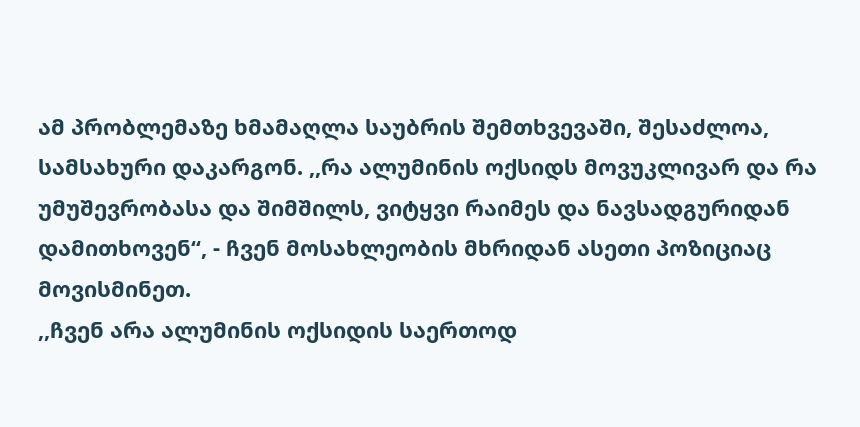ამ პრობლემაზე ხმამაღლა საუბრის შემთხვევაში, შესაძლოა, სამსახური დაკარგონ. ,,რა ალუმინის ოქსიდს მოვუკლივარ და რა უმუშევრობასა და შიმშილს, ვიტყვი რაიმეს და ნავსადგურიდან დამითხოვენ“, - ჩვენ მოსახლეობის მხრიდან ასეთი პოზიციაც მოვისმინეთ.
,,ჩვენ არა ალუმინის ოქსიდის საერთოდ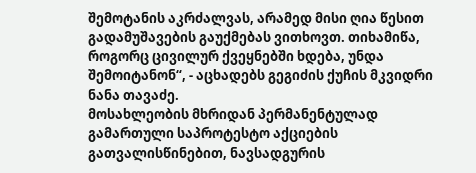შემოტანის აკრძალვას, არამედ მისი ღია წესით გადამუშავების გაუქმებას ვითხოვთ. თიხამიწა, როგორც ცივილურ ქვეყნებში ხდება, უნდა შემოიტანონ“, - აცხადებს გეგიძის ქუჩის მკვიდრი ნანა თავაძე.
მოსახლეობის მხრიდან პერმანენტულად გამართული საპროტესტო აქციების გათვალისწინებით, ნავსადგურის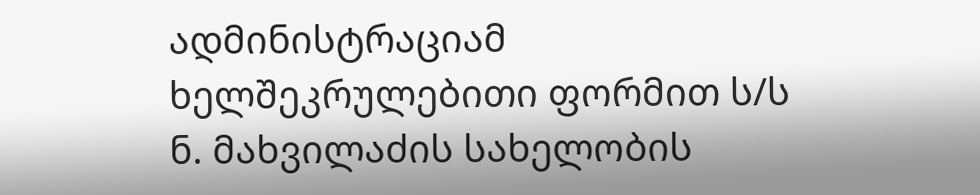ადმინისტრაციამ ხელშეკრულებითი ფორმით ს/ს ნ. მახვილაძის სახელობის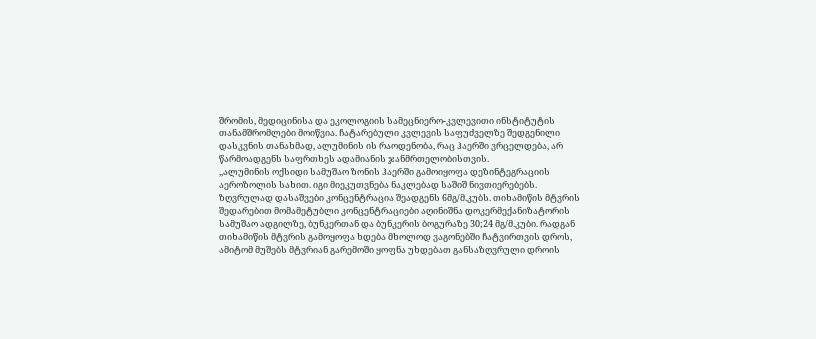შრომის, მედიცინისა და ეკოლოგიის სამეცნიერო-კვლევითი ინსტიტუტის თანამშრომლები მოიწვია. ჩატარებული კვლევის საფუძველზე შედგენილი დასკვნის თანახმად, ალუმინის ის რაოდენობა, რაც ჰაერში ვრცელდება, არ წარმოადგენს საფრთხეს ადამიანის ჯანმრთელობისთვის.
,,ალუმინის ოქსიდი სამუშაო ზონის ჰაერში გამოიყოფა დეზინტეგრაციის აეროზოლის სახით. იგი მიეკუთვნება ნაკლებად საშიშ ნივთიერებებს. ზღვრულად დასაშვები კონცენტრაცია შეადგენს 6მგ/მ.კუბს. თიხამიწის მტვრის შედარებით მომამეტუბლი კონცენტრაციები აღინიშნა დოკერმექანიზატორის სამუშაო ადგილზე, ბუნკერთან და ბუნკერის ბოგურაზე 30;24 მგ/მ.კუბი. რადგან თიხამიწის მტვრის გამოყოფა ხდება მხოლოდ ვაგონებში ჩატვირთვის დროს, ამიტომ მუშებს მტვრიან გარემოში ყოფნა უხდებათ განსაზღვრული დროის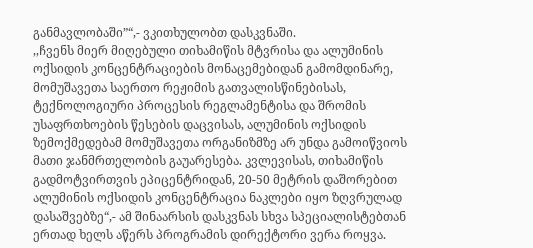განმავლობაში”“,- ვკითხულობთ დასკვნაში.
,,ჩვენს მიერ მიღებული თიხამიწის მტვრისა და ალუმინის ოქსიდის კონცენტრაციების მონაცემებიდან გამომდინარე, მომუშავეთა საერთო რეჟიმის გათვალისწინებისას, ტექნოლოგიური პროცესის რეგლამენტისა და შრომის უსაფრთხოების წესების დაცვისას, ალუმინის ოქსიდის ზემოქმედებამ მომუშავეთა ორგანიზმზე არ უნდა გამოიწვიოს მათი ჯანმრთელობის გაუარესება. კვლევისას, თიხამიწის გადმოტვირთვის ეპიცენტრიდან, 20-50 მეტრის დაშორებით ალუმინის ოქსიდის კონცენტრაცია ნაკლები იყო ზღვრულად დასაშვებზე“,- ამ შინაარსის დასკვნას სხვა სპეციალისტებთან ერთად ხელს აწერს პროგრამის დირექტორი ვერა როყვა.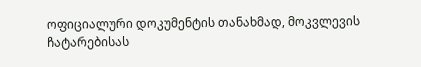ოფიციალური დოკუმენტის თანახმად, მოკვლევის ჩატარებისას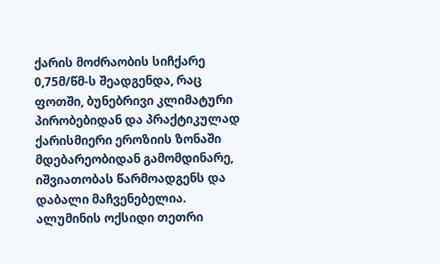ქარის მოძრაობის სიჩქარე 0,75მ/წმ-ს შეადგენდა, რაც ფოთში, ბუნებრივი კლიმატური პირობებიდან და პრაქტიკულად ქარისმიერი ეროზიის ზონაში მდებარეობიდან გამომდინარე, იშვიათობას წარმოადგენს და დაბალი მაჩვენებელია.
ალუმინის ოქსიდი თეთრი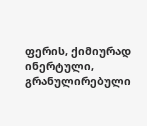ფერის, ქიმიურად ინერტული, გრანულირებული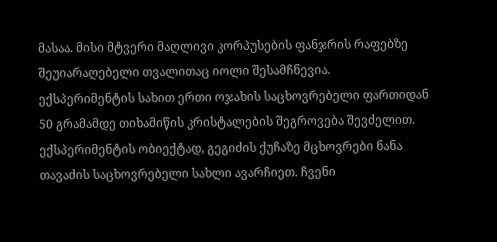მასაა. მისი მტვერი მაღლივი კორპუსების ფანჯრის რაფებზე შეუიარაღებელი თვალითაც იოლი შესამჩნევია.
ექსპერიმენტის სახით ერთი ოჯახის საცხოვრებელი ფართიდან 50 გრამამდე თიხამიწის კრისტალების შეგროვება შევძელით. ექსპერიმენტის ობიექტად, გეგიძის ქუჩაზე მცხოვრები ნანა თავაძის საცხოვრებელი სახლი ავარჩიეთ. ჩვენი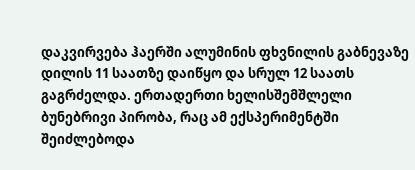დაკვირვება ჰაერში ალუმინის ფხვნილის გაბნევაზე დილის 11 საათზე დაიწყო და სრულ 12 საათს გაგრძელდა. ერთადერთი ხელისშემშლელი ბუნებრივი პირობა, რაც ამ ექსპერიმენტში შეიძლებოდა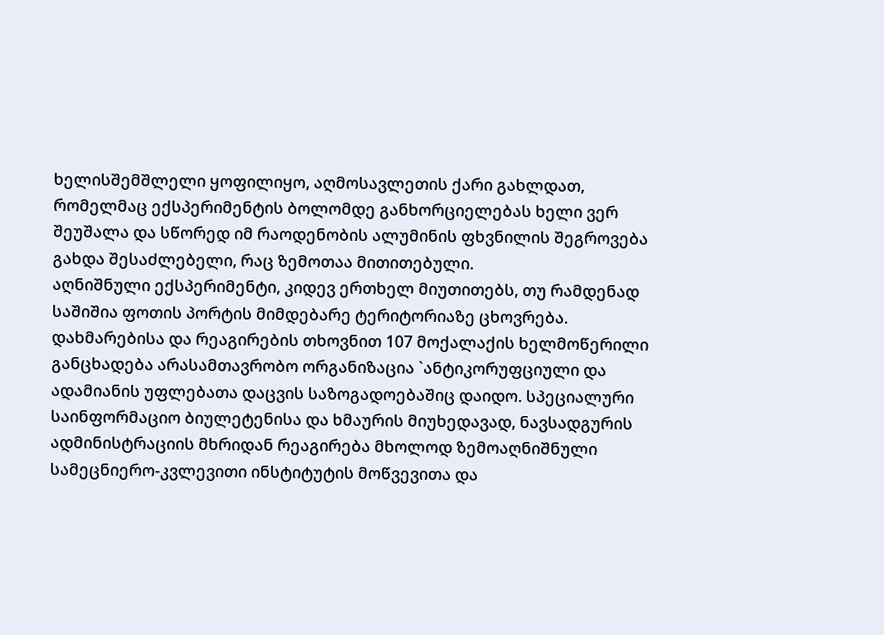ხელისშემშლელი ყოფილიყო, აღმოსავლეთის ქარი გახლდათ, რომელმაც ექსპერიმენტის ბოლომდე განხორციელებას ხელი ვერ შეუშალა და სწორედ იმ რაოდენობის ალუმინის ფხვნილის შეგროვება გახდა შესაძლებელი, რაც ზემოთაა მითითებული.
აღნიშნული ექსპერიმენტი, კიდევ ერთხელ მიუთითებს, თუ რამდენად საშიშია ფოთის პორტის მიმდებარე ტერიტორიაზე ცხოვრება.
დახმარებისა და რეაგირების თხოვნით 107 მოქალაქის ხელმოწერილი განცხადება არასამთავრობო ორგანიზაცია `ანტიკორუფციული და ადამიანის უფლებათა დაცვის საზოგადოებაშიც დაიდო. სპეციალური საინფორმაციო ბიულეტენისა და ხმაურის მიუხედავად, ნავსადგურის ადმინისტრაციის მხრიდან რეაგირება მხოლოდ ზემოაღნიშნული სამეცნიერო-კვლევითი ინსტიტუტის მოწვევითა და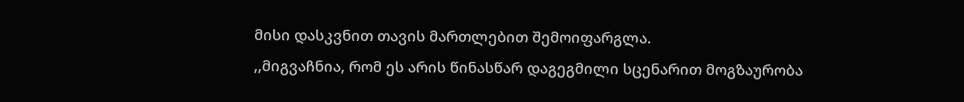მისი დასკვნით თავის მართლებით შემოიფარგლა.
,,მიგვაჩნია, რომ ეს არის წინასწარ დაგეგმილი სცენარით მოგზაურობა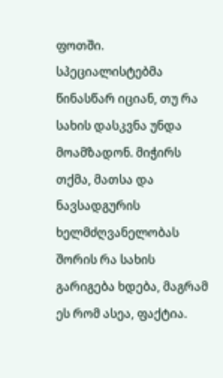ფოთში. სპეციალისტებმა წინასწარ იციან, თუ რა სახის დასკვნა უნდა მოამზადონ. მიჭირს თქმა, მათსა და ნავსადგურის ხელმძღვანელობას შორის რა სახის გარიგება ხდება, მაგრამ ეს რომ ასეა, ფაქტია.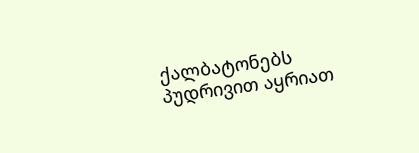ქალბატონებს პუდრივით აყრიათ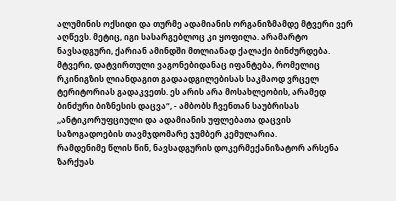ალუმინის ოქსიდი და თურმე ადამიანის ორგანიზმამდე მტვერი ვერ აღწევს. მეტიც, იგი სასარგებლოც კი ყოფილა. არამარტო ნავსადგური, ქარიან ამინდში მთლიანად ქალაქი ბინძურდება. მტვერი, დატვირთული ვაგონებიდანაც იფანტება, რომელიც რკინიგზის ლიანდაგით გადაადგილებისას საკმაოდ ვრცელ ტერიტორიას გადაკვეთს. ეს არის არა მოსახლეობის, არამედ ბინძური ბიზნესის დაცვა“, - ამბობს ჩვენთან საუბრისას ,,ანტიკორუფციული და ადამიანის უფლებათა დაცვის საზოგადოების თავმჯდომარე ჯუმბერ კემულარია.
რამდენიმე წლის წინ, ნავსადგურის დოკერმექანიზატორ არსენა ზარქუას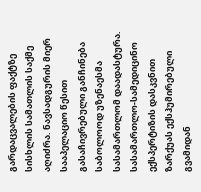გარდაცვალების ფაქტზე სისხლის სამათლის საქმე აღიძრა. ნავსადგურის მიერ სააპელაციო წესით გასაჩივრებული განჩინება საბოლოოდ უზენაესმა სასამართლომ დაადასტურა. სასამართლო-სამედიცინო ექსპერტიზის დასკვნით ზარქუას ექსჰუმირებული გვამიდან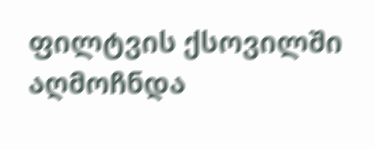ფილტვის ქსოვილში აღმოჩნდა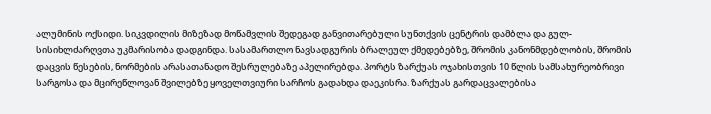ალუმინის ოქსიდი. სიკვდილის მიზეზად მოწამვლის შედეგად განვითარებული სუნთქვის ცენტრის დამბლა და გულ-სისიხლძარღვთა უკმარისობა დადგინდა. სასამართლო ნავსადგურის ბრალეულ ქმედებებზე, შრომის კანონმდებლობის, შრომის დაცვის წესების, ნორმების არასათანადო შესრულებაზე აპელირებდა. პორტს ზარქუას ოჯახისთვის 10 წლის სამსახურეობრივი სარგოსა და მცირეწლოვან შვილებზე ყოველთვიური სარჩოს გადახდა დაეკისრა. ზარქუას გარდაცვალებისა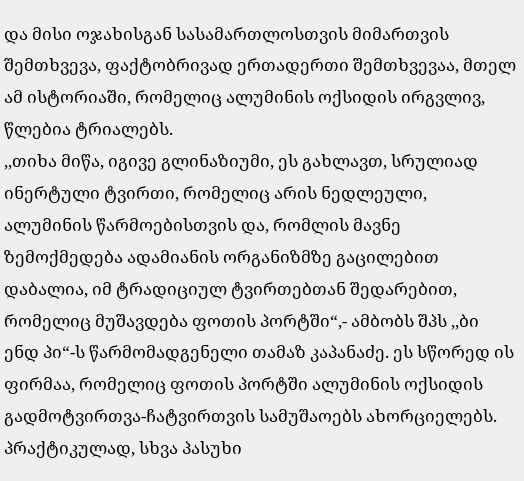და მისი ოჯახისგან სასამართლოსთვის მიმართვის შემთხვევა, ფაქტობრივად ერთადერთი შემთხვევაა, მთელ ამ ისტორიაში, რომელიც ალუმინის ოქსიდის ირგვლივ, წლებია ტრიალებს.
,,თიხა მიწა, იგივე გლინაზიუმი, ეს გახლავთ, სრულიად ინერტული ტვირთი, რომელიც არის ნედლეული, ალუმინის წარმოებისთვის და, რომლის მავნე ზემოქმედება ადამიანის ორგანიზმზე გაცილებით დაბალია, იმ ტრადიციულ ტვირთებთან შედარებით, რომელიც მუშავდება ფოთის პორტში“,- ამბობს შპს ,,ბი ენდ პი“-ს წარმომადგენელი თამაზ კაპანაძე. ეს სწორედ ის ფირმაა, რომელიც ფოთის პორტში ალუმინის ოქსიდის გადმოტვირთვა-ჩატვირთვის სამუშაოებს ახორციელებს. პრაქტიკულად, სხვა პასუხი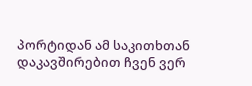პორტიდან ამ საკითხთან დაკავშირებით ჩვენ ვერ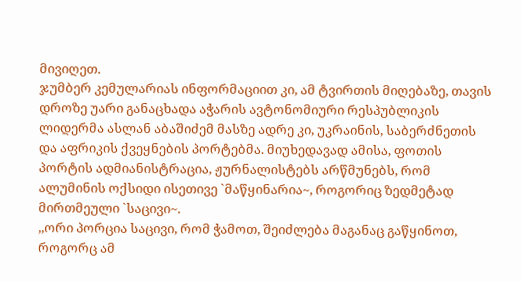მივიღეთ.
ჯუმბერ კემულარიას ინფორმაციით კი, ამ ტვირთის მიღებაზე, თავის დროზე უარი განაცხადა აჭარის ავტონომიური რესპუბლიკის ლიდერმა ასლან აბაშიძემ მასზე ადრე კი, უკრაინის, საბერძნეთის და აფრიკის ქვეყნების პორტებმა. მიუხედავად ამისა, ფოთის პორტის ადმიანისტრაცია, ჟურნალისტებს არწმუნებს, რომ ალუმინის ოქსიდი ისეთივე `მაწყინარია~, როგორიც ზედმეტად მირთმეული `საცივი~.
,,ორი პორცია საცივი, რომ ჭამოთ, შეიძლება მაგანაც გაწყინოთ, როგორც ამ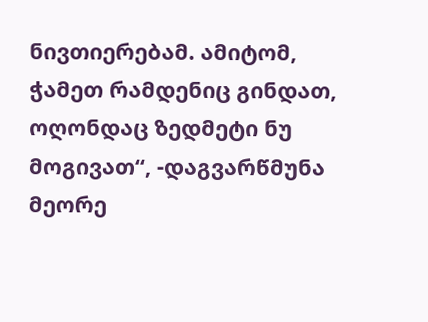ნივთიერებამ. ამიტომ, ჭამეთ რამდენიც გინდათ, ოღონდაც ზედმეტი ნუ მოგივათ“, -დაგვარწმუნა მეორე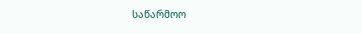საწარმოო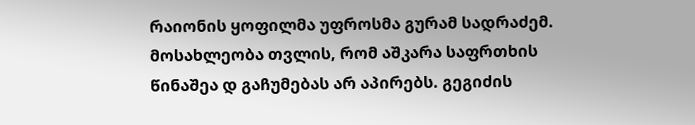რაიონის ყოფილმა უფროსმა გურამ სადრაძემ.
მოსახლეობა თვლის, რომ აშკარა საფრთხის წინაშეა დ გაჩუმებას არ აპირებს. გეგიძის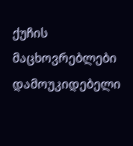ქუჩის მაცხოვრებლები დამოუკიდებელი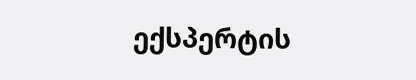ექსპერტის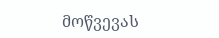მოწვევას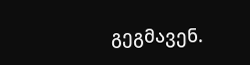გეგმავენ.